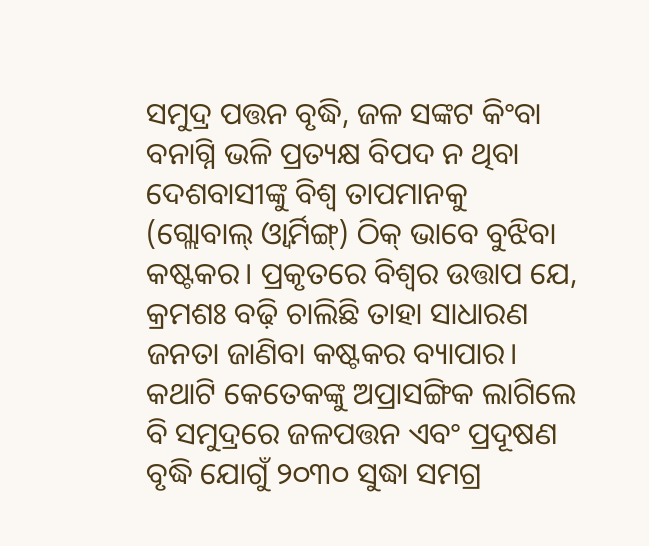ସମୁଦ୍ର ପତ୍ତନ ବୃଦ୍ଧି, ଜଳ ସଙ୍କଟ କିଂବା ବନାଗ୍ନି ଭଳି ପ୍ରତ୍ୟକ୍ଷ ବିପଦ ନ ଥିବା ଦେଶବାସୀଙ୍କୁ ବିଶ୍ୱ ତାପମାନକୁ (ଗ୍ଲୋବାଲ୍ ଓ୍ଵାର୍ମିଙ୍ଗ୍) ଠିକ୍ ଭାବେ ବୁଝିବା କଷ୍ଟକର। ପ୍ରକୃତରେ ବିଶ୍ୱର ଉତ୍ତାପ ଯେ, କ୍ରମଶଃ ବଢ଼ି ଚାଲିଛି ତାହା ସାଧାରଣ ଜନତା ଜାଣିବା କଷ୍ଟକର ବ୍ୟାପାର। କଥାଟି କେତେକଙ୍କୁ ଅପ୍ରାସଙ୍ଗିକ ଲାଗିଲେ ବି ସମୁଦ୍ରରେ ଜଳପତ୍ତନ ଏବଂ ପ୍ରଦୂଷଣ ବୃଦ୍ଧି ଯୋଗୁଁ ୨୦୩୦ ସୁଦ୍ଧା ସମଗ୍ର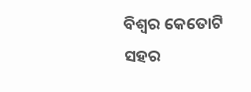ବିଶ୍ୱର କେତୋଟି ସହର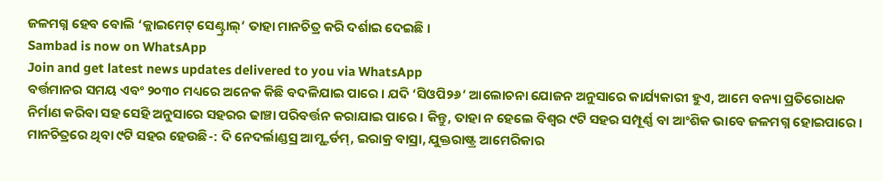ଜଳମଗ୍ନ ହେବ ବୋଲି ‘କ୍ଲାଇମେଟ୍ ସେଣ୍ଟ୍ରାଲ୍’ ତାହା ମାନଚିତ୍ର କରି ଦର୍ଶାଇ ଦେଇଛି।
Sambad is now on WhatsApp
Join and get latest news updates delivered to you via WhatsApp
ବର୍ତ୍ତମାନର ସମୟ ଏବଂ ୨୦୩୦ ମଧ୍ୟରେ ଅନେକ କିଛି ବଦଳିଯାଇ ପାରେ। ଯଦି ‘ସିଓପି୨୬’ ଆଲୋଚନା ଯୋଜନ ଅନୁସାରେ କାର୍ଯ୍ୟକାରୀ ହୁଏ, ଆମେ ବନ୍ୟା ପ୍ରତିରୋଧକ ନିର୍ମାଣ କରିବା ସହ ସେହି ଅନୁସାରେ ସହରର ଢାଞ୍ଚା ପରିବର୍ତ୍ତନ କରାଯାଇ ପାରେ। କିନ୍ତୁ, ତାହା ନ ହେଲେ ବିଶ୍ୱର ୯ଟି ସହର ସମ୍ପୂର୍ଣ୍ଣ ବା ଆଂଶିକ ଭାବେ ଜଳମଗ୍ନ ହୋଇପାରେ।
ମାନଚିତ୍ରରେ ଥିବା ୯ଟି ସହର ହେଉଛି-: ଦି ନେଦର୍ଲାଣ୍ଡସ୍ର ଆମ୍ଷ୍ଟର୍ଡମ୍, ଇରାକ୍ର ବାସ୍ରା, ଯୁକ୍ତରାଷ୍ଟ୍ର ଆମେରିକାର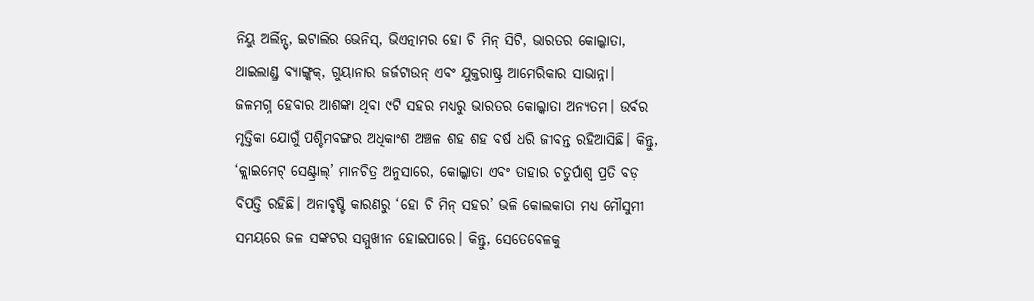ନିୟୁ ଅର୍ଲିନ୍ସ୍, ଇଟାଲିର ଭେନିସ୍, ଭିଏତ୍ନାମର ହୋ ଚି ମିନ୍ ସିଟି, ଭାରତର କୋଲ୍କାତା, ଥାଇଲାଣ୍ଡ୍ର ବ୍ୟାଙ୍ଗ୍କକ୍, ଗୁୟାନାର ଜର୍ଜଟାଉନ୍ ଏବଂ ଯୁକ୍ତରାଷ୍ଟ୍ର ଆମେରିକାର ସାଭାନ୍ନା।
ଜଳମଗ୍ନ ହେବାର ଆଶଙ୍କା ଥିବା ୯ଟି ସହର ମଧ୍ୟରୁ ଭାରତର କୋଲ୍କାତା ଅନ୍ୟତମ। ଉର୍ବର ମୃତ୍ତିକା ଯୋଗୁଁ ପଶ୍ଚିମବଙ୍ଗର ଅଧିକାଂଶ ଅଞ୍ଚଳ ଶହ ଶହ ବର୍ଷ ଧରି ଜୀବନ୍ତ ରହିଆସିଛି। କିନ୍ତୁ, ‘କ୍ଲାଇମେଟ୍ ସେଣ୍ଟ୍ରାଲ୍’ ମାନଚିତ୍ର ଅନୁସାରେ, କୋଲ୍କାତା ଏବଂ ତାହାର ଚତୁର୍ପାଶ୍ୱ ପ୍ରତି ବଡ଼ ବିପତ୍ତି ରହିଛି। ଅନାବୃଷ୍ଟି କାରଣରୁ ‘ହୋ ଚି ମିନ୍ ସହର’ ଭଳି କୋଲକାତା ମଧ୍ୟ ମୌସୁମୀ ସମୟରେ ଜଳ ସଙ୍କଟର ସମ୍ମୁଖୀନ ହୋଇପାରେ। କିନ୍ତୁ, ସେତେବେଳକୁ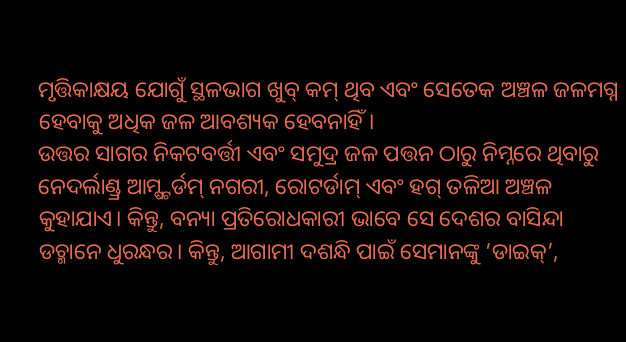ମୃତ୍ତିକାକ୍ଷୟ ଯୋଗୁଁ ସ୍ଥଳଭାଗ ଖୁବ୍ କମ୍ ଥିବ ଏବଂ ସେତେକ ଅଞ୍ଚଳ ଜଳମଗ୍ନ ହେବାକୁ ଅଧିକ ଜଳ ଆବଶ୍ୟକ ହେବନାହିଁ।
ଉତ୍ତର ସାଗର ନିକଟବର୍ତ୍ତୀ ଏବଂ ସମୁଦ୍ର ଜଳ ପତ୍ତନ ଠାରୁ ନିମ୍ନରେ ଥିବାରୁ ନେଦର୍ଲାଣ୍ଡ୍ର ଆମ୍ଷ୍ଟର୍ଡମ୍ ନଗରୀ, ରୋଟର୍ଡାମ୍ ଏବଂ ହଗ୍ ତଳିଆ ଅଞ୍ଚଳ କୁହାଯାଏ। କିନ୍ତୁ, ବନ୍ୟା ପ୍ରତିରୋଧକାରୀ ଭାବେ ସେ ଦେଶର ବାସିନ୍ଦା ଡଚ୍ମାନେ ଧୁରନ୍ଧର। କିନ୍ତୁ, ଆଗାମୀ ଦଶନ୍ଧି ପାଇଁ ସେମାନଙ୍କୁ ‘ଡାଇକ୍’,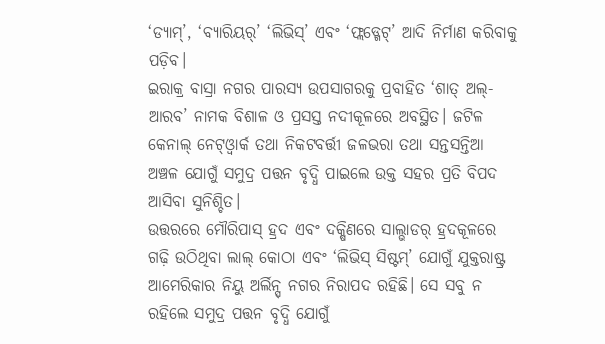‘ଡ୍ୟାମ୍’, ‘ବ୍ୟାରିୟର୍’ ‘ଲିଭିସ୍’ ଏବଂ ‘ଫ୍ଲଡ୍ଗେଟ୍’ ଆଦି ନିର୍ମାଣ କରିବାକୁ ପଡ଼ିବ।
ଇରାକ୍ର ବାସ୍ରା ନଗର ପାରସ୍ୟ ଉପସାଗରକୁ ପ୍ରବାହିତ ‘ଶାତ୍ ଅଲ୍-ଆରବ’ ନାମକ ବିଶାଳ ଓ ପ୍ରସସ୍ତ ନଦୀକୂଳରେ ଅବସ୍ଥିତ। ଜଟିଳ କେନାଲ୍ ନେଟ୍ଓ୍ଵାର୍କ ତଥା ନିକଟବର୍ତ୍ତୀ ଜଳଭରା ତଥା ସନ୍ତସନ୍ତିଆ ଅଞ୍ଚଳ ଯୋଗୁଁ ସମୁଦ୍ର ପତ୍ତନ ବୃଦ୍ଧି ପାଇଲେ ଉକ୍ତ ସହର ପ୍ରତି ବିପଦ ଆସିବା ସୁନିଶ୍ଚିତ।
ଉତ୍ତରରେ ମୌରିପାସ୍ ହ୍ରଦ ଏବଂ ଦକ୍ଷିଣରେ ସାଲ୍ଭାଡର୍ ହ୍ରଦକୂଳରେ ଗଢ଼ି ଉଠିଥିବା ଲାଲ୍ କୋଠା ଏବଂ ‘ଲିଭିସ୍ ସିଷ୍ଟମ୍’ ଯୋଗୁଁ ଯୁକ୍ତରାଷ୍ଟ୍ର ଆମେରିକାର ନିୟୁ ଅର୍ଲିନ୍ସ୍ ନଗର ନିରାପଦ ରହିଛି। ସେ ସବୁ ନ ରହିଲେ ସମୁଦ୍ର ପତ୍ତନ ବୃଦ୍ଧି ଯୋଗୁଁ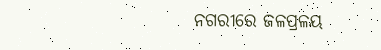ନଗରୀରେ ଜଳପ୍ରଳୟ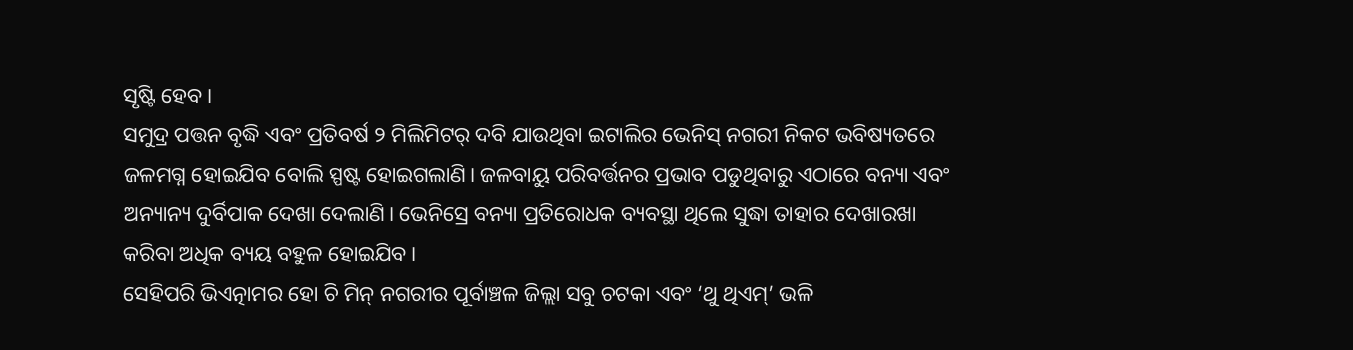ସୃଷ୍ଟି ହେବ।
ସମୁଦ୍ର ପତ୍ତନ ବୃଦ୍ଧି ଏବଂ ପ୍ରତିବର୍ଷ ୨ ମିଲିମିଟର୍ ଦବି ଯାଉଥିବା ଇଟାଲିର ଭେନିସ୍ ନଗରୀ ନିକଟ ଭବିଷ୍ୟତରେ ଜଳମଗ୍ନ ହୋଇଯିବ ବୋଲି ସ୍ପଷ୍ଟ ହୋଇଗଲାଣି। ଜଳବାୟୁ ପରିବର୍ତ୍ତନର ପ୍ରଭାବ ପଡୁଥିବାରୁ ଏଠାରେ ବନ୍ୟା ଏବଂ ଅନ୍ୟାନ୍ୟ ଦୁର୍ବିପାକ ଦେଖା ଦେଲାଣି। ଭେନିସ୍ରେ ବନ୍ୟା ପ୍ରତିରୋଧକ ବ୍ୟବସ୍ଥା ଥିଲେ ସୁଦ୍ଧା ତାହାର ଦେଖାରଖା କରିବା ଅଧିକ ବ୍ୟୟ ବହୁଳ ହୋଇଯିବ।
ସେହିପରି ଭିଏତ୍ନାମର ହୋ ଚି ମିନ୍ ନଗରୀର ପୂର୍ବାଞ୍ଚଳ ଜିଲ୍ଲା ସବୁ ଚଟକା ଏବଂ ‘ଥୁ ଥିଏମ୍’ ଭଳି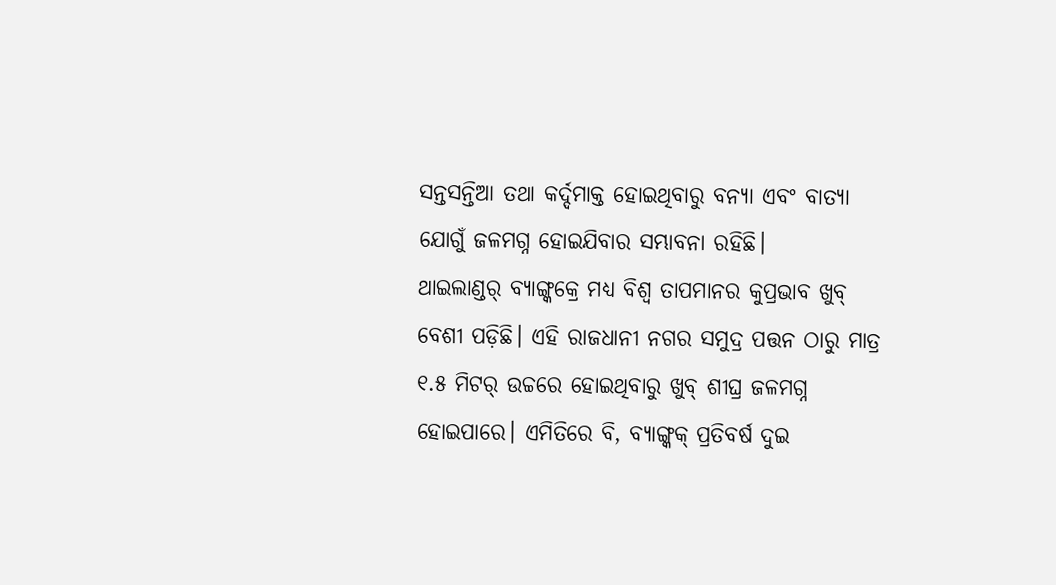ସନ୍ତସନ୍ତିଆ ତଥା କର୍ଦ୍ଦମାକ୍ତ ହୋଇଥିବାରୁ ବନ୍ୟା ଏବଂ ବାତ୍ୟା ଯୋଗୁଁ ଜଳମଗ୍ନ ହୋଇଯିବାର ସମ୍ଭାବନା ରହିଛି।
ଥାଇଲାଣ୍ଡର୍ ବ୍ୟାଙ୍ଗ୍କକ୍ରେ ମଧ୍ୟ ବିଶ୍ୱ ତାପମାନର କୁପ୍ରଭାବ ଖୁବ୍ ବେଶୀ ପଡ଼ିଛି। ଏହି ରାଜଧାନୀ ନଗର ସମୁଦ୍ର ପତ୍ତନ ଠାରୁ ମାତ୍ର ୧.୫ ମିଟର୍ ଉଚ୍ଚରେ ହୋଇଥିବାରୁ ଖୁବ୍ ଶୀଘ୍ର ଜଳମଗ୍ନ ହୋଇପାରେ। ଏମିତିରେ ବି, ବ୍ୟାଙ୍ଗ୍କକ୍ ପ୍ରତିବର୍ଷ ଦୁଇ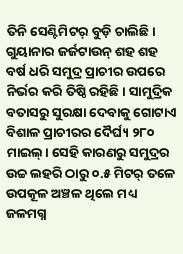ତିନି ସେଣ୍ଟିମିଟର୍ ବୁଡ଼ି ଚାଲିଛି।
ଗୁୟାନାର ଜର୍ଜଟାଉନ୍ ଶହ ଶହ ବର୍ଷ ଧରି ସମୁଦ୍ର ପ୍ରାଚୀର ଉପରେ ନିର୍ଭର କରି ତିଷ୍ଠି ରହିଛି। ସାମୁଦ୍ରିକ ବତାସରୁ ସୁରକ୍ଷା ଦେବାକୁ ଗୋଟାଏ ବିଶାଳ ପ୍ରାଚୀରର ଦୈର୍ଘ୍ୟ ୨୮୦ ମାଇଲ୍। ସେହି କାରଣରୁ ସମୁଦ୍ରର ଉଚ୍ଚ ଲହରି ଠାରୁ ୦.୫ ମିଟର୍ ତଳେ ଉପକୂଳ ଅଞ୍ଚଳ ଥିଲେ ମଧ୍ୟ ଜଳମଗ୍ନ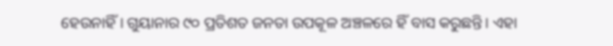ହେଉନାହିଁ। ଗୁୟାନାର ୯୦ ପ୍ରତିଶତ ଜନତା ଉପକୂଳ ଅଞ୍ଚଳରେ ହିଁ ବାସ କରୁଛନ୍ତି। ଏହା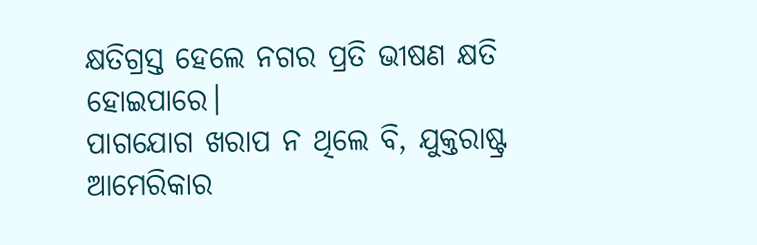କ୍ଷତିଗ୍ରସ୍ତ ହେଲେ ନଗର ପ୍ରତି ଭୀଷଣ କ୍ଷତି ହୋଇପାରେ।
ପାଗଯୋଗ ଖରାପ ନ ଥିଲେ ବି, ଯୁକ୍ତରାଷ୍ଟ୍ର ଆମେରିକାର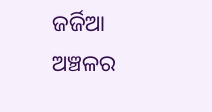ଜର୍ଜିଆ ଅଞ୍ଚଳର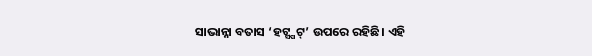ସାଭାନ୍ନା ବତାସ ‘ହଟ୍ସ୍ପଟ୍’ ଉପରେ ରହିଛି। ଏହି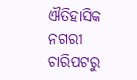ଐତିହାସିକ ନଗରୀ ଚାରିପଟରୁ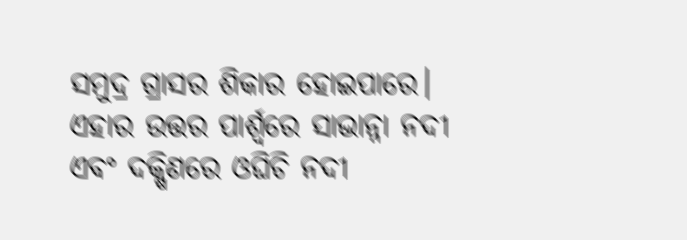ସମୁଦ୍ର ଗ୍ରାସର ଶିକାର ହୋଇପାରେ। ଏହାର ଉତ୍ତର ପାର୍ଶ୍ୱରେ ସାଭାନ୍ନା ନଦୀ ଏବଂ ଦକ୍ଷିଣରେ ଓଘିଚି ନଦୀ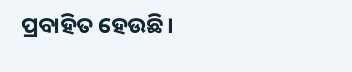ପ୍ରବାହିତ ହେଉଛି।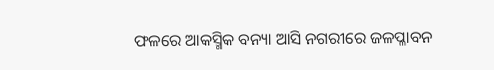ଫଳରେ ଆକସ୍ମିକ ବନ୍ୟା ଆସି ନଗରୀରେ ଜଳପ୍ଳାବନ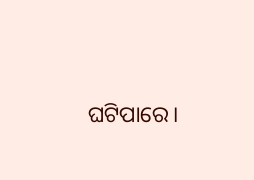ଘଟିପାରେ।